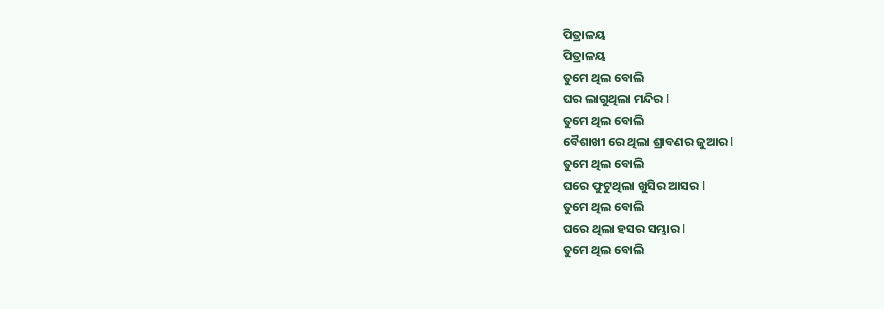ପିତ୍ରାଳୟ
ପିତ୍ରାଳୟ
ତୁମେ ଥିଲ ବୋଲି
ଘର ଲାଗୁଥିଲା ମନ୍ଦିର l
ତୁମେ ଥିଲ ବୋଲି
ବୈଶାଖୀ ରେ ଥିଲା ଶ୍ରାବଣର ଜୁଆର l
ତୁମେ ଥିଲ ବୋଲି
ଘରେ ଫୁଟୁଥିଲା ଖୁସିର ଆସର l
ତୁମେ ଥିଲ ବୋଲି
ଘରେ ଥିଲା ହସର ସମ୍ଭାର l
ତୁମେ ଥିଲ ବୋଲି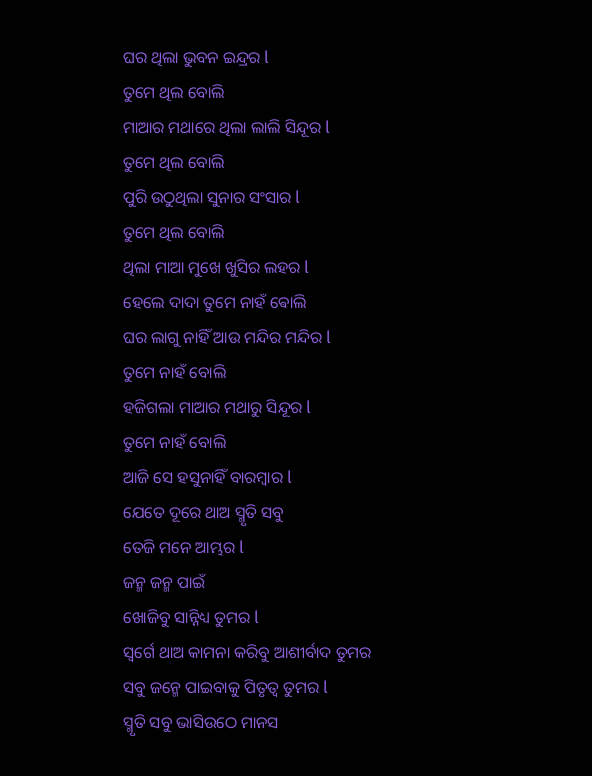ଘର ଥିଲା ଭୁବନ ଇନ୍ଦ୍ରର l
ତୁମେ ଥିଲ ବୋଲି
ମାଆର ମଥାରେ ଥିଲା ଲାଲି ସିନ୍ଦୂର l
ତୁମେ ଥିଲ ବୋଲି
ପୁରି ଉଠୁଥିଲା ସୁନାର ସଂସାର l
ତୁମେ ଥିଲ ବୋଲି
ଥିଲା ମାଆ ମୁଖେ ଖୁସିର ଲହର l
ହେଲେ ଦାଦା ତୁମେ ନାହଁ ଵୋଲି
ଘର ଲାଗୁ ନାହିଁ ଆଉ ମନ୍ଦିର ମନ୍ଦିର l
ତୁମେ ନାହଁ ବୋଲି
ହଜିଗଲା ମାଆର ମଥାରୁ ସିନ୍ଦୂର l
ତୁମେ ନାହଁ ବୋଲି
ଆଜି ସେ ହସୁନାହିଁ ବାରମ୍ବାର l
ଯେତେ ଦୂରେ ଥାଅ ସ୍ମୃତି ସବୁ
ତେଜି ମନେ ଆମ୍ଭର l
ଜନ୍ମ ଜନ୍ମ ପାଇଁ
ଖୋଜିବୁ ସାନ୍ନିଧ୍ୟ ତୁମର l
ସ୍ୱର୍ଗେ ଥାଅ କାମନା କରିବୁ ଆଶୀର୍ବାଦ ତୁମର
ସବୁ ଜନ୍ମେ ପାଇବାକୁ ପିତୃତ୍ୱ ତୁମର l
ସ୍ମୃତି ସବୁ ଭାସିଉଠେ ମାନସ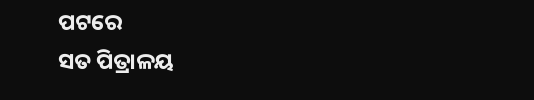ପଟରେ
ସତ ପିତ୍ରାଳୟ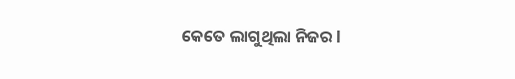କେତେ ଲାଗୁଥିଲା ନିଜର l